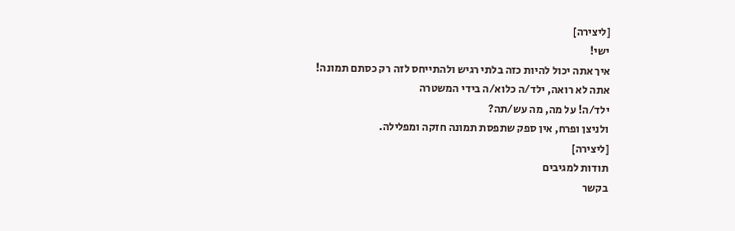[ליצירה]
ישי!
איך אתה יכול להיות כזה בלתי רגיש ולהתייחס לזה רק כסתם תמונה!
אתה לא רואה, ילד/ה כלוא/ה בידי המשטרה
ילד/ה! על מה, מה עש/תה?
ולניצן ופרח, אין ספק שתפסת תמונה חזקה ומפלילה.
[ליצירה]
תודות למגיבים
בקשר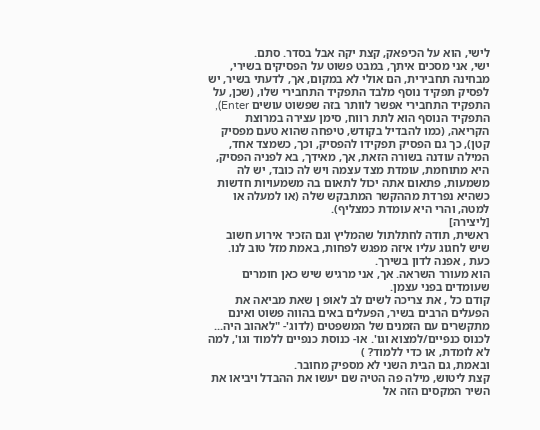לישי, הוא על הכיפאק, קצת יקה אבל בסדר. סתם.
ישי, אני מסכים איתך, במבט פשוט על הפסיקים בשירי, מבחינה תחבירית, הם אולי לא במקום, אך, לדעתי בשיר, יש לפסיק תפקיד נוסף מלבד התפקיד התחבירי שלו, (שכן, על התפקיד התחבירי אפשר לוותר בזה שפשוט עושים Enter), התפקיד הנוסף הוא לתת רווח, סימן עצירה במרוצת הקריאה, (כמו להבדיל בקודש, טיפחה שהוא טעם מפסיק קטן), כך גם הפסיק תפקידו להפסיק, וכך, כשמצד אחד, המילה עודנה בשורה הזאת, אך, מאידך, בא לפניה הפסיק, היא מתוחמת, עומדת מצד עצמה ויש לה כובד, יש לה משמעות, פתאום אתה יכול לתאום בה משמעויות חדשות כשהיא נפרדת מההקשר המתבקש שלה (או למעלה או למטה, והרי היא עומדת כמצליף).
[ליצירה]
ראשית, תודה לחתלתול שהמליץ וגם הזכיר אירוע חשוב שיש לחגוג עליו איזה מפגש לפחות, באמת מזל טוב לנו.
כעת , אפנה לדון בשירך.
הוא מעורר השראה. אך, אני מרגיש שיש כאן חומרים שעומדים בפני עצמן.
קודם כל , את צריכה לשים לב לאופ ן שאת מביאה את הפעלים הרבים בשיר, הפעלים באים בהווה פשוט ואינם מתקשרים עם הזמנים של המשפטים (לדוג'- "לאהוב היה... לכנוס כנפיים/למצוא וגו'. או- כנוסת כנפיים ללמוד וגו', למה לא לומדת, או כדי ללמוד? )
ובאמת, גם הבית השני לא מספיק מחובר.
קצת ליטוש, מילה פה הטיה שם יעשו את ההבדל ויביאו את השיר המקסים הזה אל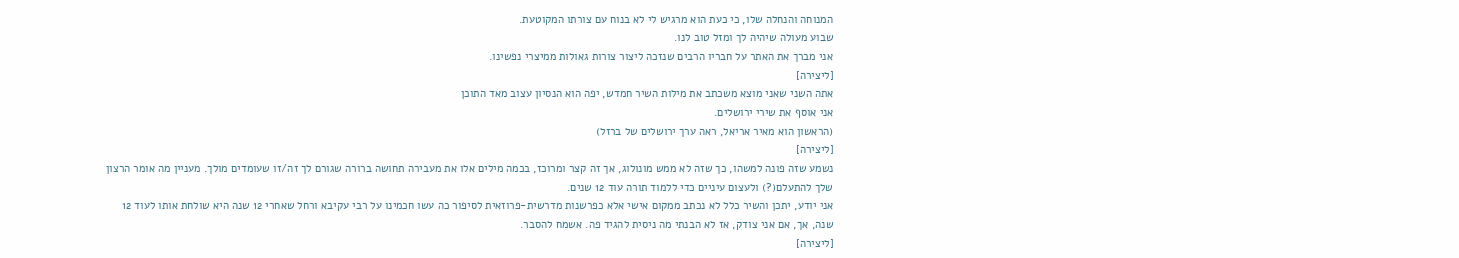המנוחה והנחלה שלו, כי כעת הוא מרגיש לי לא בנוח עם צורתו המקוטעת.
שבוע מעולה שיהיה לך ומזל טוב לנו.
אני מברך את האתר על חבריו הרבים שנזכה ליצור צורות גאולות ממיצרי נפשינו.
[ליצירה]
אתה השני שאני מוצא משכתב את מילות השיר חמדש, יפה הוא הנסיון עצוב מאד התוכן
אני אוסף את שירי ירושלים.
(הראשון הוא מאיר אריאל, ראה ערך ירושלים של ברזל)
[ליצירה]
נשמע שזה פונה למשהו, כך שזה לא ממש מונולוג, אך זה קצר ומרוכז, בכמה מילים אלו את מעבירה תחושה ברורה שגורם לך זה/זו שעומדים מולך. מעניין מה אומר הרצון שלך להתעלם(?) ולעצום עיניים כדי ללמוד תורה עוד 12 שנים.
אני יודע, יתכן והשיר כלל לא נכתב ממקום אישי אלא כפרשנות מדרשית-פרוזאית לסיפור כה עשו חכמינו על רבי עקיבא ורחל שאחרי 12 שנה היא שולחת אותו לעוד 12 שנה, אך, אם אני צודק, אז לא הבנתי מה ניסית להגיד פה. אשמח להסבר.
[ליצירה]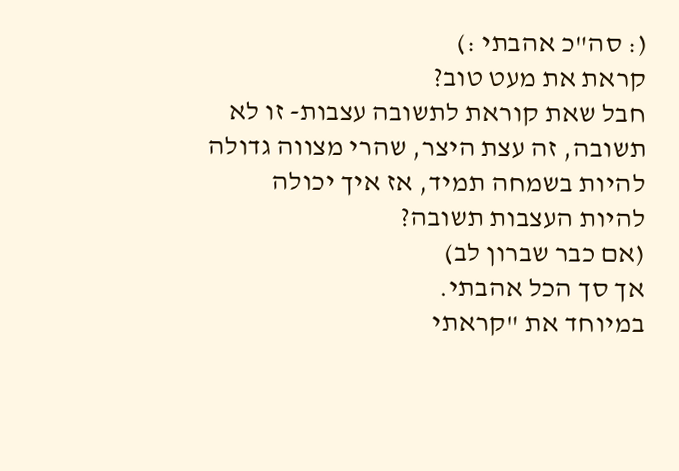(: סה"כ אהבתי :)
קראת את מעט טוב?
חבל שאת קוראת לתשובה עצבות- זו לא תשובה, זה עצת היצר, שהרי מצווה גדולה להיות בשמחה תמיד, אז איך יכולה להיות העצבות תשובה?
(אם כבר שברון לב)
אך סך הכל אהבתי.
במיוחד את "קראתי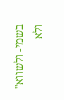בשמי- ולשווא"
ולא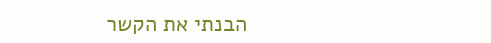הבנתי את הקשר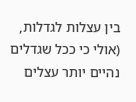בין עצלות לגדלות, (אולי כי ככל שגדלים נהיים יותר עצלים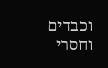וכבדים וחסרי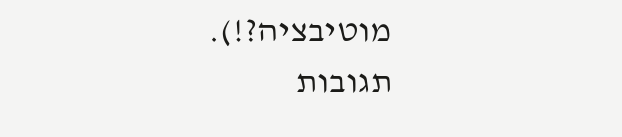מוטיבציה?!).
תגובות